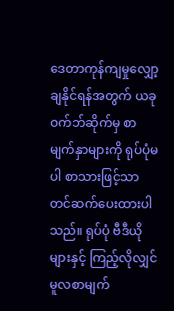ဒေတာကုန်ကျမှုလျှော့ချနိုင်ရန်အတွက် ယခုဝက်ဘ်ဆိုက်မှ စာမျက်နှာများကို ရုပ်ပုံမပါ စာသားဖြင့်သာတင်ဆက်ပေးထားပါသည်။ ရုပ်ပုံ ဗီဒီယိုများနှင့် ကြည့်လိုလျှင် မူလစာမျက်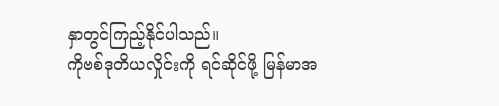နှာတွင်ကြည့်နိုင်ပါသည်။
ကိုဗစ်ဒုတိယလှိုင်းကို ရင်ဆိုင်ဖို့ မြန်မာအ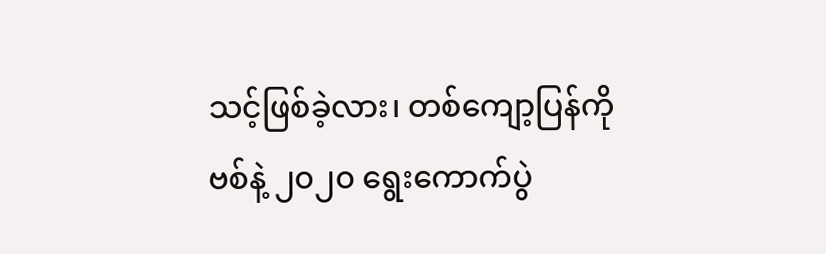သင့်ဖြစ်ခဲ့လား၊ တစ်ကျော့ပြန်ကိုဗစ်နဲ့ ၂၀၂၀ ရွေးကောက်ပွဲ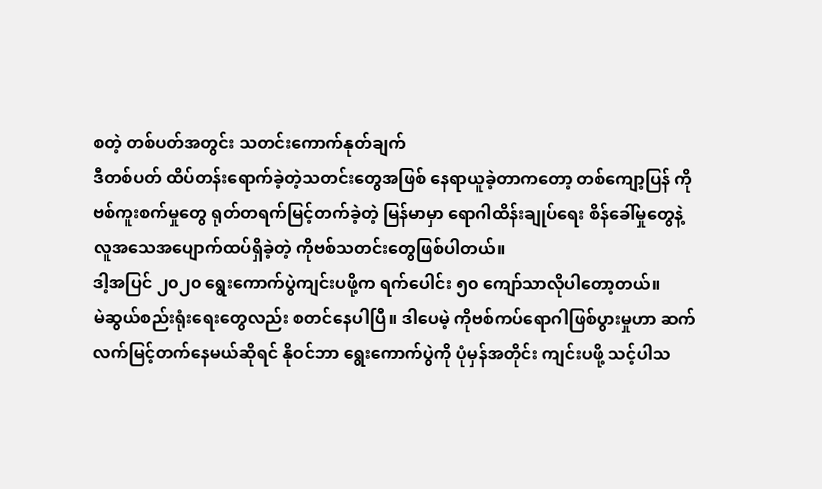စတဲ့ တစ်ပတ်အတွင်း သတင်းကောက်နုတ်ချက်
ဒီတစ်ပတ် ထိပ်တန်းရောက်ခဲ့တဲ့သတင်းတွေအဖြစ် နေရာယူခဲ့တာကတော့ တစ်ကျော့ပြန် ကိုဗစ်ကူးစက်မှုတွေ ရုတ်တရက်မြင့်တက်ခဲ့တဲ့ မြန်မာမှာ ရောဂါထိန်းချုပ်ရေး စိန်ခေါ်မှုတွေနဲ့ လူအသေအပျောက်ထပ်ရှိခဲ့တဲ့ ကိုဗစ်သတင်းတွေဖြစ်ပါတယ်။
ဒါ့အပြင် ၂၀၂၀ ရွေးကောက်ပွဲကျင်းပဖို့က ရက်ပေါင်း ၅၀ ကျော်သာလိုပါတော့တယ်။
မဲဆွယ်စည်းရုံးရေးတွေလည်း စတင်နေပါပြီ။ ဒါပေမဲ့ ကိုဗစ်ကပ်ရောဂါဖြစ်ပွားမှုဟာ ဆက်လက်မြင့်တက်နေမယ်ဆိုရင် နိုဝင်ဘာ ရွေးကောက်ပွဲကို ပုံမှန်အတိုင်း ကျင်းပဖို့ သင့်ပါသ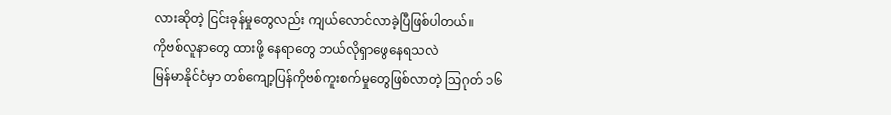လားဆိုတဲ့ ငြင်းခုန်မှုတွေလည်း ကျယ်လောင်လာခဲ့ပြီဖြစ်ပါတယ်။
ကိုဗစ်လူနာတွေ ထားဖို့ နေရာတွေ ဘယ်လိုရှာဖွေနေရသလဲ
မြန်မာနိုင်ငံမှာ တစ်ကျော့ပြန်ကိုဗစ်ကူးစက်မှုတွေဖြစ်လာတဲ့ သြဂုတ် ၁၆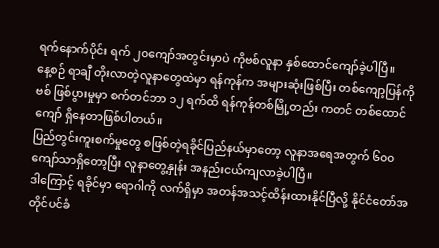ရက်နောက်ပိုင်း ရက် ၂၀ကျော်အတွင်းမှာပဲ ကိုဗစ်လူနာ နှစ်ထောင်ကျော်ခဲ့ပါပြီ။
နေ့စဉ် ရာချီ တိုးလာတဲ့လူနာတွေထဲမှာ ရန်ကုန်က အများဆုံးဖြစ်ပြီး တစ်ကျော့ပြန်ကိုဗစ် ဖြစ်ပွားမှုမှာ စက်တင်ဘာ ၁၂ ရက်ထိ ရန်ကုန်တစ်မြို့တည်း ကတင် တစ်ထောင်ကျော် ရှိနေတာဖြစ်ပါတယ်။
ပြည်တွင်းကူးစက်မှုတွေ စဖြစ်တဲ့ရခိုင်ပြည်နယ်မှာတော့ လူနာအရေအတွက် ၆၀၀ ကျော်သာရှိတော့ပြီး လူနာတွေ့နှုန်း အနည်းငယ်ကျလာခဲ့ပါပြီ။
ဒါကြောင့် ရခိုင်မှာ ရောဂါကို လက်ရှိမှာ အတန်အသင့်ထိန်းထားနိုင်ပြီလို့ နိုင်ငံတော်အတိုင်ပင်ခံ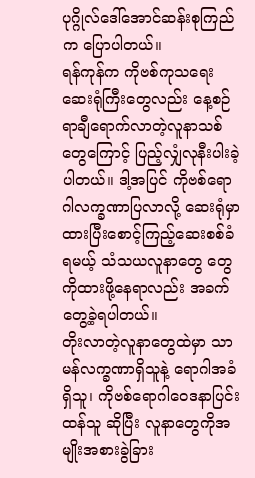ပုဂ္ဂိုလ်ဒေါ်အောင်ဆန်းစုကြည်က ပြောပါတယ်။
ရန်ကုန်က ကိုဗစ်ကုသရေးဆေးရုံကြီးတွေလည်း နေ့စဉ်ရာချီရောက်လာတဲ့လူနာသစ်တွေကြောင့် ပြည့်လျှံလုနီးပါးခဲ့ပါတယ်။ ဒါ့အပြင် ကိုဗစ်ရောဂါလက္ခဏာပြလာလို့ ဆေးရုံမှာ ထားပြီးစောင့်ကြည့်ဆေးစစ်ခံရမယ့် သံသယလူနာတွေ တွေကိုထားဖို့နေရာလည်း အခက်တွေ့ခဲ့ရပါတယ်။
တိုးလာတဲ့လူနာတွေထဲမှာ သာမန်လက္ခဏာရှိသူနဲ့ ရောဂါအခံရှိသူ၊ ကိုဗစ်ရောဂါဝေဒနာပြင်းထန်သူ ဆိုပြီး လူနာတွေကိုအမျိုးအစားခွဲခြား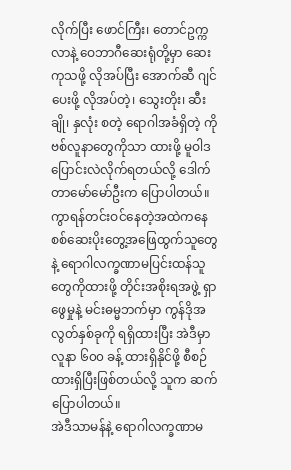လိုက်ပြီး ဖောင်ကြီး၊ တောင်ဥက္ကလာနဲ့ ဝေဘာဂီဆေးရုံတို့မှာ ဆေးကုသဖို့ လိုအပ်ပြီး အောက်ဆီ ဂျင်ပေးဖို့ လိုအပ်တဲ့၊ သွေးတိုး၊ ဆီးချို၊ နှလုံး စတဲ့ ရောဂါအခံရှိတဲ့ ကိုဗစ်လူနာတွေကိုသာ ထားဖို့ မူဝါဒပြောင်းလဲလိုက်ရတယ်လို့ ဒေါက်တာမော်မော်ဦးက ပြောပါတယ်။
ကွာရန်တင်းဝင်နေတဲ့အထဲကနေ စစ်ဆေးပိုးတွေ့အဖြေထွက်သူတွေနဲ့ ရောဂါလက္ခဏာမပြင်းထန်သူတွေကိုထားဖို့ တိုင်းအစိုးရအဖွဲ့ ရှာဖွေမှုနဲ့ မင်းဓမ္မဘက်မှာ ကွန်ဒိုအလွတ်နှစ်ခုကို ရရှိထားပြီး အဲဒီမှာ လူနာ ၆၀၀ ခန့် ထားရှိနိုင်ဖို့ စီစဉ်ထားရှိပြီးဖြစ်တယ်လို့ သူက ဆက်ပြောပါတယ်။
အဲဒီသာမန်နဲ့ ရောဂါလက္ခဏာမ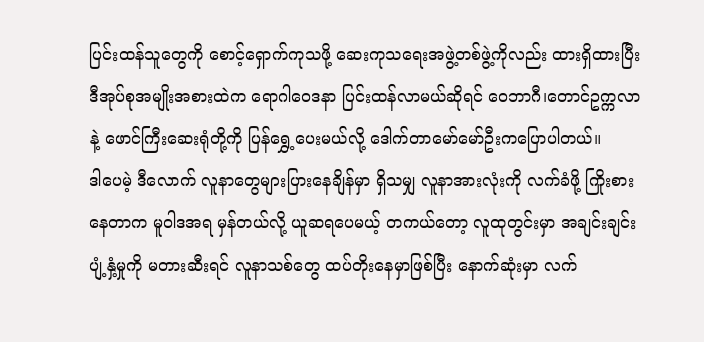ပြင်းထန်သူတွေကို စောင့်ရှောက်ကုသဖို့ ဆေးကုသရေးအဖွဲ့တစ်ဖွဲ့ကိုလည်း ထားရှိထားပြီး ဒီအုပ်စုအမျိုးအစားထဲက ရောဂါဝေဒနာ ပြင်းထန်လာမယ်ဆိုရင် ဝေဘာဂီ၊တောင်ဥက္ကလာနဲ့ ဖောင်ကြီးဆေးရုံတို့ကို ပြန်ရွှေ့ပေးမယ်လို့ ဒေါက်တာမော်မော်ဦးကပြောပါတယ်။
ဒါပေမဲ့ ဒီလောက် လူနာတွေများပြားနေချိန်မှာ ရှိသမျှ လူနာအားလုံးကို လက်ခံဖို့ ကြိုးစားနေတာက မူဝါဒအရ မှန်တယ်လို့ ယူဆရပေမယ့် တကယ်တော့ လူထုတွင်းမှာ အချင်းချင်းပျံ့နှံ့မှုကို မတားဆီးရင် လူနာသစ်တွေ ထပ်တိုးနေမှာဖြစ်ပြီး နောက်ဆုံးမှာ လက်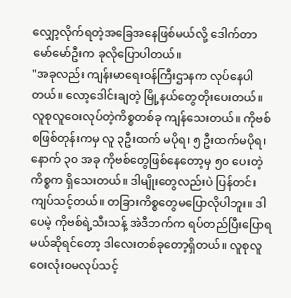လျှော့လိုက်ရတဲ့အခြေအနေဖြစ်မယ်လို့ ဒေါက်တာမော်မော်ဦးက ခုလိုပြောပါတယ်။
"အခုလည်း ကျန်းမာရေးဝန်ကြီးဌာနက လုပ်နေပါတယ်။ လော့ဒေါင်းချတဲ့ မြို့နယ်တွေတိုးပေးတယ်။ လူစုလူဝေးလုပ်တဲ့ကိစ္စတစ်ခု ကျန်သေးတယ်။ ကိုဗစ်စဖြစ်တုန်းကမှ လူ ၃ဦးထက် မပိုရ၊ ၅ ဦးထက်မပိုရ၊ နောက် ၃၀ အခု ကိုဗစ်တွေဖြစ်နေတော့မှ ၅၀ ပေးတဲ့ကိစ္စက ရှိသေးတယ်။ ဒါမျိုးတွေလည်းပဲ ပြန်တင်းကျပ်သင့်တယ်။ တခြားကိစ္စတွေမပြောလိုပါဘူး။ ဒါပေမဲ့ ကိုဗစ်ရဲ့သီးသန့် အဲဒီဘက်က ရပ်တည်ပြီးပြောရမယ်ဆိုရင်တော့ ဒါလေးတစ်ခုတော့ရှိတယ်။ လူစုလူဝေးလုံးဝမလုပ်သင့်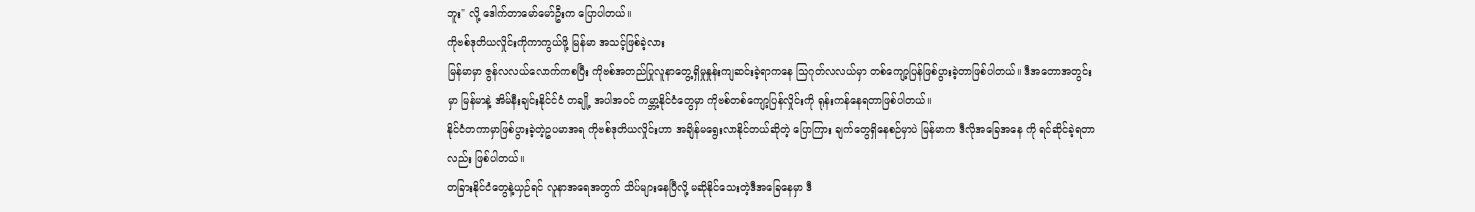ဘူး" လို့ ဒေါက်တာမော်မော်ဦးက ပြောပါတယ်။
ကိုဗစ်ဒုတိယလှိုင်းကိုကာကွယ်ဖို့ မြန်မာ အသင့်ဖြစ်ခဲ့လား
မြန်မာမှာ ဇွန်လလယ်လောက်ကစပြီး ကိုဗစ်အတည်ပြုလူနာတွေ့ရှိမှုနှုန်းကျဆင်းခဲ့ရာကနေ သြဂုတ်လလယ်မှာ တစ်ကျော့ပြန်ဖြစ်ပွားခဲ့တာဖြစ်ပါတယ်။ ဒီအတောအတွင်းမှာ မြန်မာနဲ့ အိမ်နီးချင်းနိုင်င်ငံ တချို့ အပါအဝင် ကမ္ဘာ့နိုင်ငံတွေမှာ ကိုဗစ်တစ်ကျော့ပြန်လှိုင်းကို ရုန်းကန်နေရတာဖြစ်ပါတယ်။
နိုင်ငံတကာမှာဖြစ်ပွားခဲ့တဲ့ဥပမာအရ ကိုဗစ်ဒုတိယလှိုင်းဟာ အချိန်မရွေးလာနိုင်တယ်ဆိုတဲ့ ပြောကြား ချက်တွေရှိနေစဉ်မှာပဲ မြန်မာက ဒီလိုအခြေအနေ ကို ရင်ဆိုင်ခဲ့ရတာလည်း ဖြစ်ပါတယ်။
တခြားနိုင်ငံတွေနဲ့ယှဉ်ရင် လူနာအရေအတွက် သိပ်များနေပြီလို့ မဆိုနိုင်သေးတဲ့ဒီအခြေနေမှာ ဒီ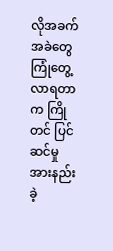လိုအခက်အခဲတွေ ကြုံတွေ့လာရတာက ကြိုတင် ပြင်ဆင်မှု အားနည်းခဲ့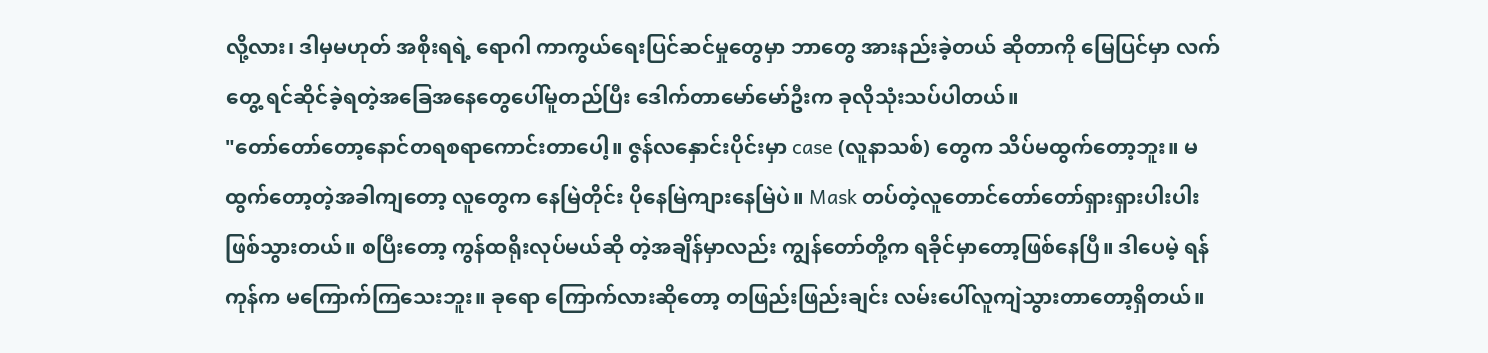လို့လား၊ ဒါမှမဟုတ် အစိုးရရဲ့ ရောဂါ ကာကွယ်ရေးပြင်ဆင်မှုတွေမှာ ဘာတွေ အားနည်းခဲ့တယ် ဆိုတာကို မြေပြင်မှာ လက်တွေ့ ရင်ဆိုင်ခဲ့ရတဲ့အခြေအနေတွေပေါ်မူတည်ပြီး ဒေါက်တာမော်မော်ဦးက ခုလိုသုံးသပ်ပါတယ်။
"တော်တော်တော့နောင်တရစရာကောင်းတာပေါ့။ ဇွန်လနှောင်းပိုင်းမှာ case (လူနာသစ်) တွေက သိပ်မထွက်တော့ဘူး။ မထွက်တော့တဲ့အခါကျတော့ လူတွေက နေမြဲတိုင်း ပိုနေမြဲကျားနေမြဲပဲ။ Mask တပ်တဲ့လူတောင်တော်တော်ရှားရှားပါးပါးဖြစ်သွားတယ်။ စပြီးတော့ ကွန်ထရိုးလုပ်မယ်ဆို တဲ့အချိန်မှာလည်း ကျွန်တော်တို့က ရခိုင်မှာတော့ဖြစ်နေပြီ။ ဒါပေမဲ့ ရန်ကုန်က မကြောက်ကြသေးဘူး။ ခုရော ကြောက်လားဆိုတော့ တဖြည်းဖြည်းချင်း လမ်းပေါ်လူကျဲသွားတာတော့ရှိတယ်။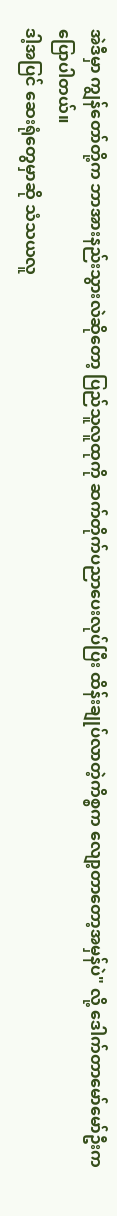အဲဒီမှာ ကျွန်တော်တို့က ဘာအားနည်းသွားလဲဆိုတော့ ပြည်သူလူထုကို ဆက်တိုက်ပညာပေးလုပ်ပြီး ထိန်းချုပ်လာတဲ့ကိစ္စက လျော့တာတော့အမှန်ပဲ" လို့ ဒေါက်တာမော်မော်ဦးက ပြောပါတယ်။
ဒါ့အပြင် ဆေးရုံတွေမှာဆို သံသယလူ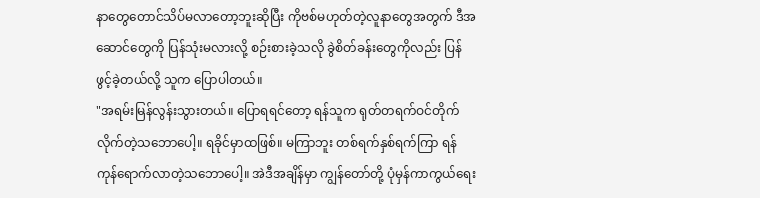နာတွေတောင်သိပ်မလာတော့ဘူးဆိုပြီး ကိုဗစ်မဟုတ်တဲ့လူနာတွေအတွက် ဒီအဆောင်တွေကို ပြန်သုံးမလားလို့ စဉ်းစားခဲ့သလို ခွဲစိတ်ခန်းတွေကိုလည်း ပြန်ဖွင့်ခဲ့တယ်လို့ သူက ပြောပါတယ်။
"အရမ်းမြန်လွန်းသွားတယ်။ ပြောရရင်တော့ ရန်သူက ရုတ်တရက်ဝင်တိုက်လိုက်တဲ့သဘောပေါ့။ ရခိုင်မှာထဖြစ်။ မကြာဘူး တစ်ရက်နှစ်ရက်ကြာ ရန်ကုန်ရောက်လာတဲ့သဘောပေါ့။ အဲဒီအချိန်မှာ ကျွန်တော်တို့ ပုံမှန်ကာကွယ်ရေး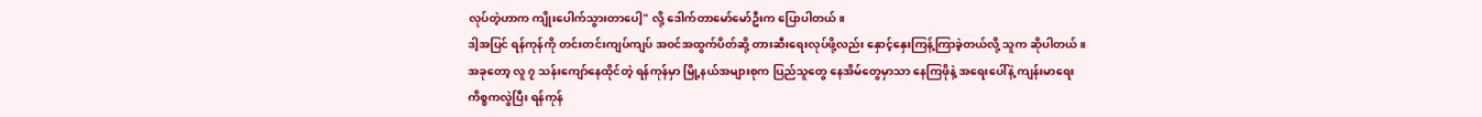လုပ်တဲ့ဟာက ကျိုးပေါက်သွားတာပေါ့" လို့ ဒေါက်တာမော်မော်ဦးက ပြောပါတယ်။
ဒါ့အပြင် ရန်ကုန်ကို တင်းတင်းကျပ်ကျပ် အဝင်အထွက်ပိတ်ဆို့ တားဆီးရေးလုပ်ဖို့လည်း နှောင့်နှေးကြန့်ကြာခဲ့တယ်လို့ သူက ဆိုပါတယ်။
အခုတော့ လူ ၇ သန်းကျော်နေထိုင်တဲ့ ရန်ကုန်မှာ မြို့နယ်အများစုက ပြည်သူတွေ နေအိမ်တွေမှာသာ နေကြဖိုနဲ့ အရေးပေါ်နဲ့ ကျန်းမာရေး ကိစ္စကလွဲပြီး ရန်ကုန်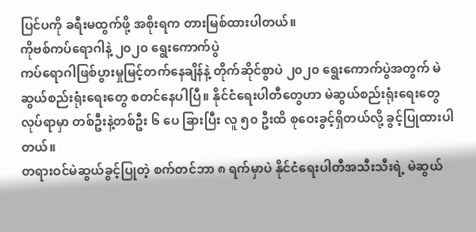ပြင်ပကို ခရီးမထွက်ဖို့ အစိုးရက တားမြစ်ထားပါတယ်။
ကိုဗစ်ကပ်ရောဂါနဲ့ ၂၀၂၀ ရွေးကောက်ပွဲ
ကပ်ရောဂါဖြစ်ပွားမှုမြင့်တက်နေချိန်နဲ့ တိုက်ဆိုင်စွာပဲ ၂၀၂၀ ရွေးကောက်ပွဲအတွက် မဲဆွယ်စည်းရုံးရေးတွေ စတင်နေပါပြီ။ နိုင်ငံရေးပါတီတွေဟာ မဲဆွယ်စည်းရုံးရေးတွေလုပ်ရာမှာ တစ်ဦးနဲ့တစ်ဦး ၆ ပေ ခြားပြီး လူ ၅၀ ဦးထိ စုဝေးခွင့်ရှိတယ်လို့ ခွင့်ပြုထားပါတယ်။
တရားဝင်မဲဆွယ်ခွင့်ပြုတဲ့ စက်တင်ဘာ ၈ ရက်မှာပဲ နိုင်ငံရေးပါတီအသီးသီးရဲ့ မဲဆွယ်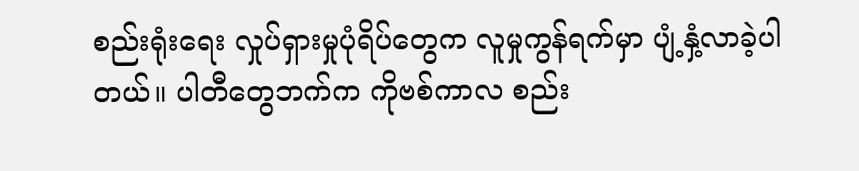စည်းရုံးရေး လှုပ်ရှားမှုပုံရိပ်တွေက လူမှုကွန်ရက်မှာ ပျံ့နှံ့လာခဲ့ပါတယ်။ ပါတီတွေဘက်က ကိုဗစ်ကာလ စည်း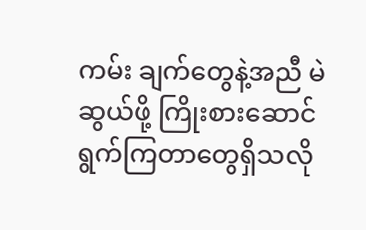ကမ်း ချက်တွေနဲ့အညီ မဲဆွယ်ဖို့ ကြိုးစားဆောင်ရွက်ကြတာတွေရှိသလို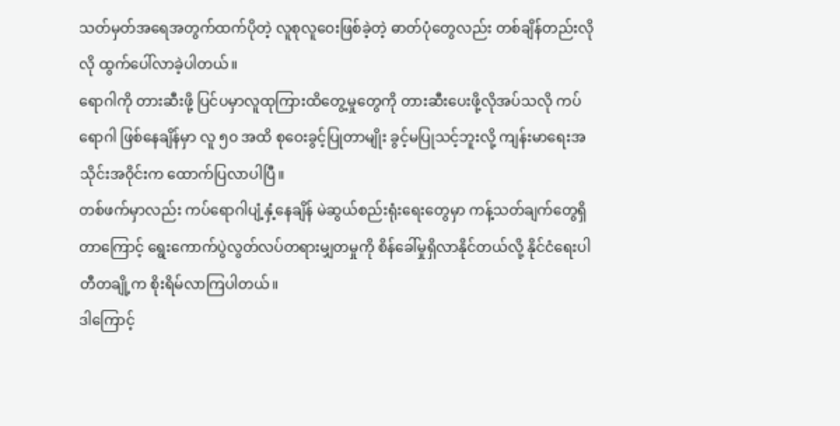သတ်မှတ်အရေအတွက်ထက်ပိုတဲ့ လူစုလူဝေးဖြစ်ခဲ့တဲ့ ဓာတ်ပုံတွေလည်း တစ်ချိန်တည်းလိုလို ထွက်ပေါ်လာခဲ့ပါတယ်။
ရောဂါကို တားဆီးဖို့ ပြင်ပမှာလူထုကြားထိတွေ့မှုတွေကို တားဆီးပေးဖို့လိုအပ်သလို ကပ်ရောဂါ ဖြစ်နေချိန်မှာ လူ ၅၀ အထိ စုဝေးခွင့်ပြုတာမျိုး ခွင့်မပြုသင့်ဘူးလို့ ကျန်းမာရေးအသိုင်းအဝိုင်းက ထောက်ပြလာပါပြီ။
တစ်ဖက်မှာလည်း ကပ်ရောဂါပျံ့နှံ့နေချိန် မဲဆွယ်စည်းရုံးရေးတွေမှာ ကန့်သတ်ချက်တွေရှိတာကြောင့် ရွေးကောက်ပွဲလွတ်လပ်တရားမျှတမှုကို စိန်ခေါ်မှုရှိလာနိုင်တယ်လို့ နိုင်ငံရေးပါတီတချို့က စိုးရိမ်လာကြပါတယ်။
ဒါကြောင့်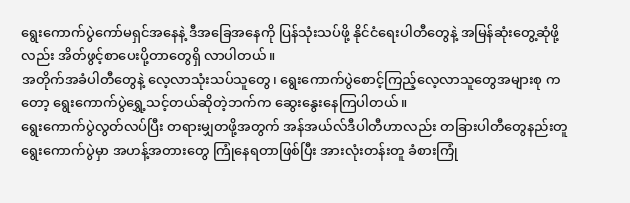ရွေးကောက်ပွဲကော်မရှင်အနေနဲ့ ဒီအခြေအနေကို ပြန်သုံးသပ်ဖို့ နိုင်ငံရေးပါတီတွေနဲ့ အမြန်ဆုံးတွေ့ဆုံဖို့လည်း အိတ်ဖွင့်စာပေးပို့တာတွေရှိ လာပါတယ်။
အတိုက်အခံပါတီတွေနဲ့ လေ့လာသုံးသပ်သူတွေ၊ ရွေးကောက်ပွဲစောင့်ကြည့်လေ့လာသူတွေအများစု ကတော့ ရွေးကောက်ပွဲရွှေ့သင့်တယ်ဆိုတဲ့ဘက်က ဆွေးနွေးနေကြပါတယ်။
ရွေးကောက်ပွဲလွတ်လပ်ပြီး တရားမျှတဖို့အတွက် အန်အယ်လ်ဒီပါတီဟာလည်း တခြားပါတီတွေနည်းတူ ရွေးကောက်ပွဲမှာ အဟန့်အတားတွေ ကြုံနေရတာဖြစ်ပြီး အားလုံးတန်းတူ ခံစားကြုံ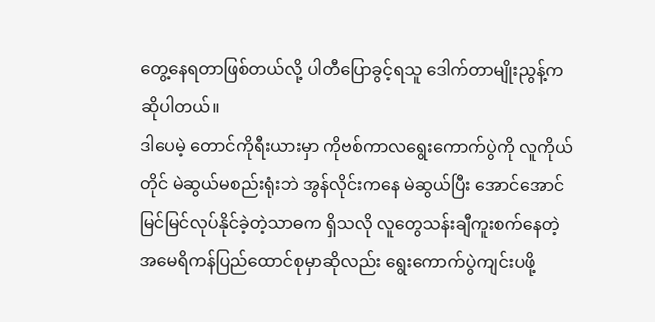တွေ့နေရတာဖြစ်တယ်လို့ ပါတီပြောခွင့်ရသူ ဒေါက်တာမျိုးညွန့်က ဆိုပါတယ်။
ဒါပေမဲ့ တောင်ကိုရီးယားမှာ ကိုဗစ်ကာလရွေးကောက်ပွဲကို လူကိုယ်တိုင် မဲဆွယ်မစည်းရုံးဘဲ အွန်လိုင်းကနေ မဲဆွယ်ပြီး အောင်အောင်မြင်မြင်လုပ်နိုင်ခဲ့တဲ့သာဓက ရှိသလို လူတွေသန်းချီကူးစက်နေတဲ့ အမေရိကန်ပြည်ထောင်စုမှာဆိုလည်း ရွေးကောက်ပွဲကျင်းပဖို့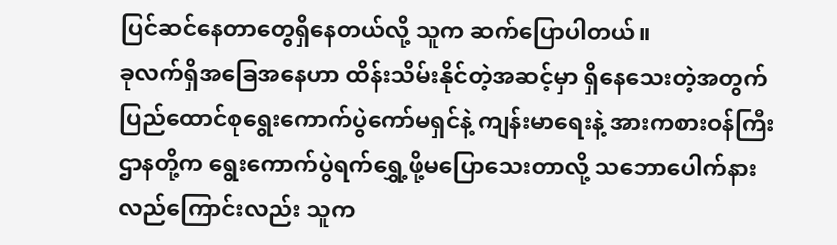ပြင်ဆင်နေတာတွေရှိနေတယ်လို့ သူက ဆက်ပြောပါတယ်။
ခုလက်ရှိအခြေအနေဟာ ထိန်းသိမ်းနိုင်တဲ့အဆင့်မှာ ရှိနေသေးတဲ့အတွက် ပြည်ထောင်စုရွေးကောက်ပွဲကော်မရှင်နဲ့ ကျန်းမာရေးနဲ့ အားကစားဝန်ကြီးဌာနတို့က ရွေးကောက်ပွဲရက်ရွှေ့ဖို့မပြောသေးတာလို့ သဘောပေါက်နားလည်ကြောင်းလည်း သူက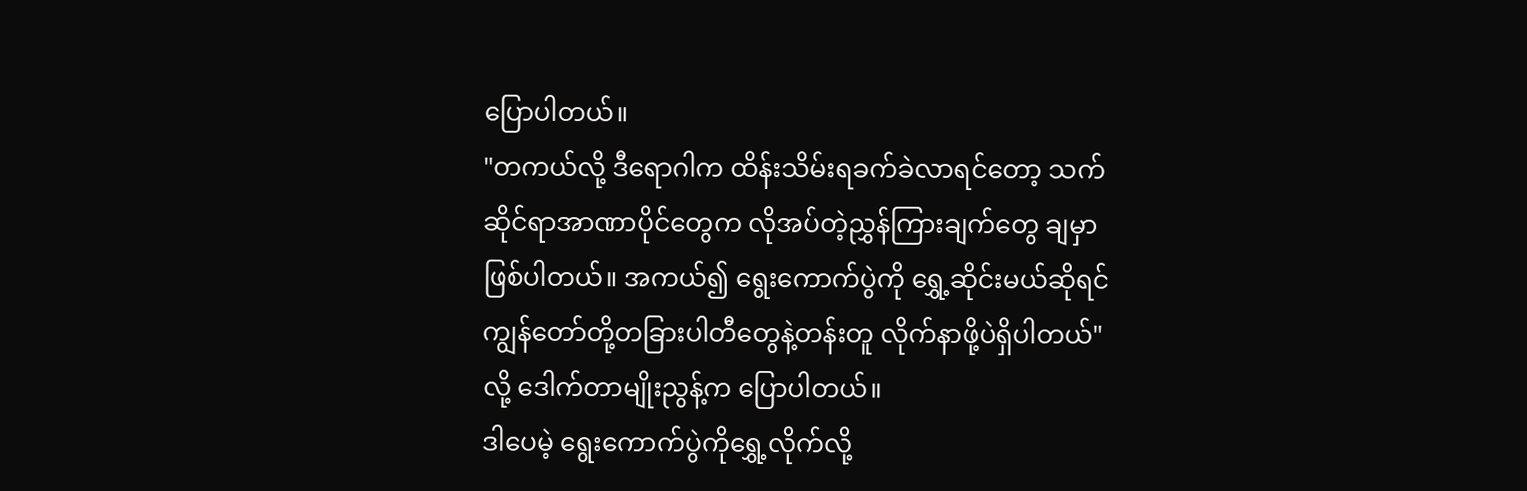ပြောပါတယ်။
"တကယ်လို့ ဒီရောဂါက ထိန်းသိမ်းရခက်ခဲလာရင်တော့ သက်ဆိုင်ရာအာဏာပိုင်တွေက လိုအပ်တဲ့ညွှန်ကြားချက်တွေ ချမှာဖြစ်ပါတယ်။ အကယ်၍ ရွေးကောက်ပွဲကို ရွှေ့ဆိုင်းမယ်ဆိုရင် ကျွန်တော်တို့တခြားပါတီတွေနဲ့တန်းတူ လိုက်နာဖို့ပဲရှိပါတယ်" လို့ ဒေါက်တာမျိုးညွန့်က ပြောပါတယ်။
ဒါပေမဲ့ ရွေးကောက်ပွဲကိုရွှေ့လိုက်လို့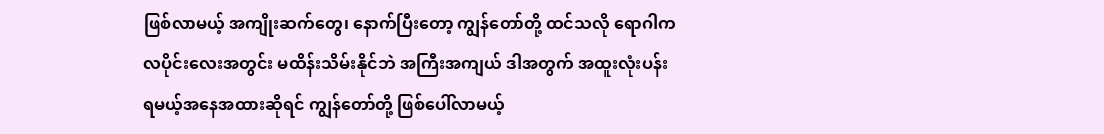ဖြစ်လာမယ့် အကျိုးဆက်တွေ၊ နောက်ပြီးတော့ ကျွန်တော်တို့ ထင်သလို ရောဂါက လပိုင်းလေးအတွင်း မထိန်းသိမ်းနိုင်ဘဲ အကြီးအကျယ် ဒါအတွက် အထူးလုံးပန်းရမယ့်အနေအထားဆိုရင် ကျွန်တော်တို့ ဖြစ်ပေါ်လာမယ့်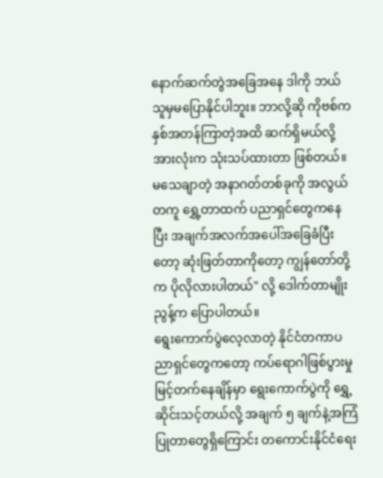နောက်ဆက်တွဲအခြေအနေ ဒါကို ဘယ်သူမှမပြောနိုင်ပါဘူး။ ဘာလို့ဆို ကိုဗစ်က နှစ်အတန်ကြာတဲ့အထိ ဆက်ရှိမယ်လို့ အားလုံးက သုံးသပ်ထားတာ ဖြစ်တယ်။ မသေချာတဲ့ အနာဂတ်တစ်ခုကို အလွယ်တကူ ရွှေ့တာထက် ပညာရှင်တွေကနေပြီး အချက်အလက်အပေါ်အခြေခံပြီးတော့ ဆုံးဖြတ်တာကိုတော့ ကျွန်တော်တို့က ပိုလိုလားပါတယ်" လို့ ဒေါက်တာမျိုးညွန့်က ပြောပါတယ်။
ရွေးကောက်ပွဲလေ့လာတဲ့ နိုင်ငံတကာပညာရှင်တွေကတော့ ကပ်ရောဂါဖြစ်ပွားမှု မြင့်တက်နေချိန်မှာ ရွေးကောက်ပွဲကို ရွှေ့ဆိုင်းသင့်တယ်လို့ အချက် ၅ ချက်နဲ့အကြံပြုတာတွေရှိကြောင်း တကောင်းနိုင်ငံရေး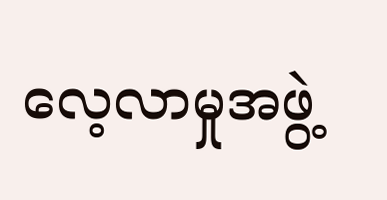လေ့လာမှုအဖွဲ့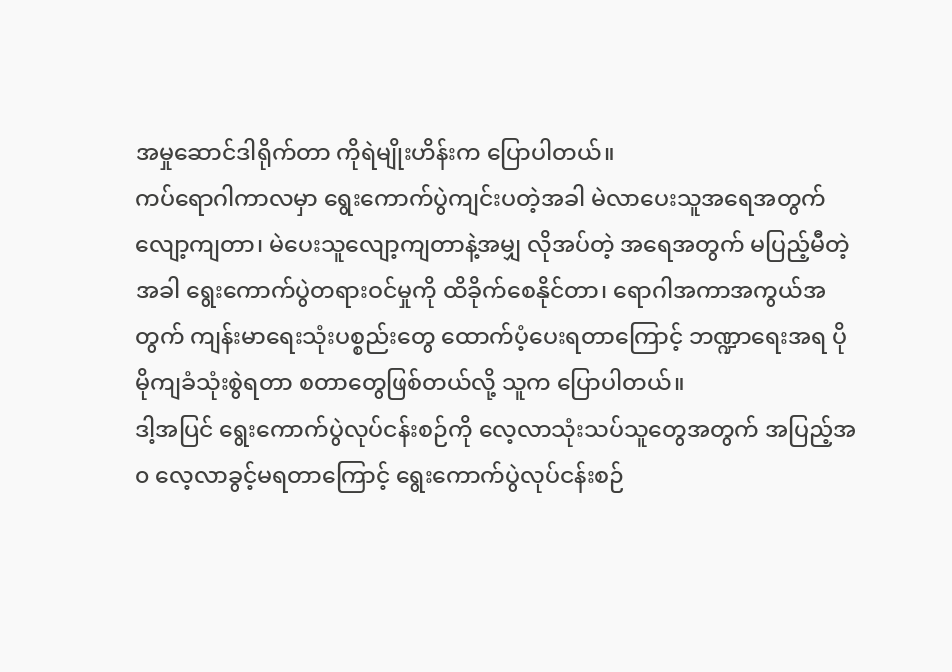အမှုဆောင်ဒါရိုက်တာ ကိုရဲမျိုးဟိန်းက ပြောပါတယ်။
ကပ်ရောဂါကာလမှာ ရွေးကောက်ပွဲကျင်းပတဲ့အခါ မဲလာပေးသူအရေအတွက် လျော့ကျတာ၊ မဲပေးသူလျော့ကျတာနဲ့အမျှ လိုအပ်တဲ့ အရေအတွက် မပြည့်မီတဲ့အခါ ရွေးကောက်ပွဲတရားဝင်မှုကို ထိခိုက်စေနိုင်တာ၊ ရောဂါအကာအကွယ်အတွက် ကျန်းမာရေးသုံးပစ္စည်းတွေ ထောက်ပံ့ပေးရတာကြောင့် ဘဏ္ဍာရေးအရ ပိုမိုကျခံသုံးစွဲရတာ စတာတွေဖြစ်တယ်လို့ သူက ပြောပါတယ်။
ဒါ့အပြင် ရွေးကောက်ပွဲလုပ်ငန်းစဉ်ကို လေ့လာသုံးသပ်သူတွေအတွက် အပြည့်အ၀ လေ့လာခွင့်မရတာကြောင့် ရွေးကောက်ပွဲလုပ်ငန်းစဉ်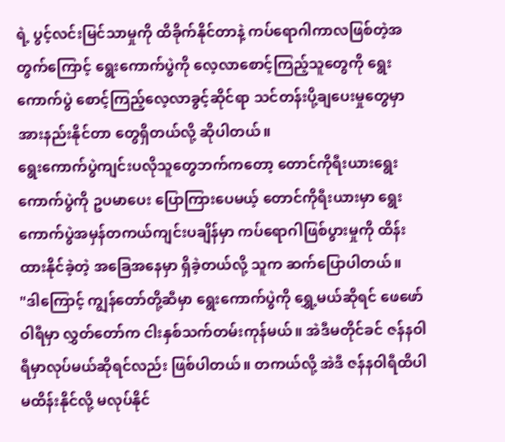ရဲ့ ပွင့်လင်းမြင်သာမှုကို ထိခိုက်နိုင်တာနဲ့ ကပ်ရောဂါကာလဖြစ်တဲ့အတွက်ကြောင့် ရွေးကောက်ပွဲကို လေ့လာစောင့်ကြည့်သူတွေကို ရွေးကောက်ပွဲ စောင့်ကြည့်လေ့လာခွင့်ဆိုင်ရာ သင်တန်းပို့ချပေးမှုတွေမှာ အားနည်းနိုင်တာ တွေရှိတယ်လို့ ဆိုပါတယ်။
ရွေးကောက်ပွဲကျင်းပလိုသူတွေဘက်ကတော့ တောင်ကိုရီးယားရွေးကောက်ပွဲကို ဥပမာပေး ပြောကြားပေမယ့် တောင်ကိုရီးယားမှာ ရွေးကောက်ပွဲအမှန်တကယ်ကျင်းပချိန်မှာ ကပ်ရောဂါဖြစ်ပွားမှုကို ထိန်းထားနိုင်ခဲ့တဲ့ အခြေအနေမှာ ရှိခဲ့တယ်လို့ သူက ဆက်ပြောပါတယ်။
"ဒါကြောင့် ကျွန်တော်တို့ဆီမှာ ရွေးကောက်ပွဲကို ရွှေ့မယ်ဆိုရင် ဖေဖော်ဝါရီမှာ လွှတ်တော်က ငါးနှစ်သက်တမ်းကုန်မယ်။ အဲဒီမတိုင်ခင် ဇန်နဝါရီမှာလုပ်မယ်ဆိုရင်လည်း ဖြစ်ပါတယ်။ တကယ်လို့ အဲဒီ ဇန်နဝါရီထိပါ မထိန်းနိုင်လို့ မလုပ်နိုင်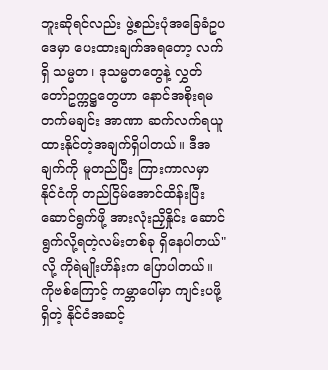ဘူးဆိုရင်လည်း ဖွဲ့စည်းပုံအခြေခံဥပဒေမှာ ပေးထားချက်အရတော့ လက်ရှိ သမ္မတ၊ ဒုသမ္မတတွေနဲ့ လွှတ်တော်ဥက္ကဋ္ဌတွေဟာ နောင်အစိုးရမတက်မချင်း အာဏာ ဆက်လက်ရယူထားနိုင်တဲ့အချက်ရှိပါတယ်။ ဒီအချက်ကို မူတည်ပြီး ကြားကာလမှာ နိုင်ငံကို တည်ငြိမ်အောင်ထိန်းပြီး ဆောင်ရွက်ဖို့ အားလုံးညှိနှိုင်း ဆောင်ရွက်လို့ရတဲ့လမ်းတစ်ခု ရှိနေပါတယ်" လို့ ကိုရဲမျိုးဟိန်းက ပြောပါတယ်။
ကိုဗစ်ကြောင့် ကမ္ဘာပေါ်မှာ ကျင်းပဖို့ရှိတဲ့ နိုင်ငံအဆင့်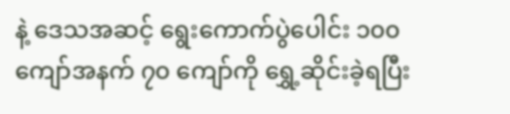နဲ့ ဒေသအဆင့် ရွေးကောက်ပွဲပေါင်း ၁၀၀ ကျော်အနက် ၇၀ ကျော်ကို ရွှေ့ဆိုင်းခဲ့ရပြီး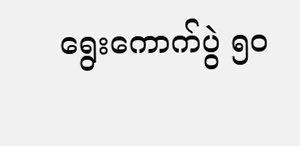ရွေးကောက်ပွဲ ၅၀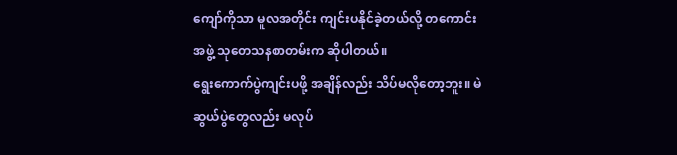ကျော်ကိုသာ မူလအတိုင်း ကျင်းပနိုင်ခဲ့တယ်လို့ တကောင်းအဖွဲ့ သုတေသနစာတမ်းက ဆိုပါတယ်။
ရွေးကောက်ပွဲကျင်းပဖို့ အချိန်လည်း သိပ်မလိုတော့ဘူး။ မဲဆွယ်ပွဲတွေလည်း မလုပ်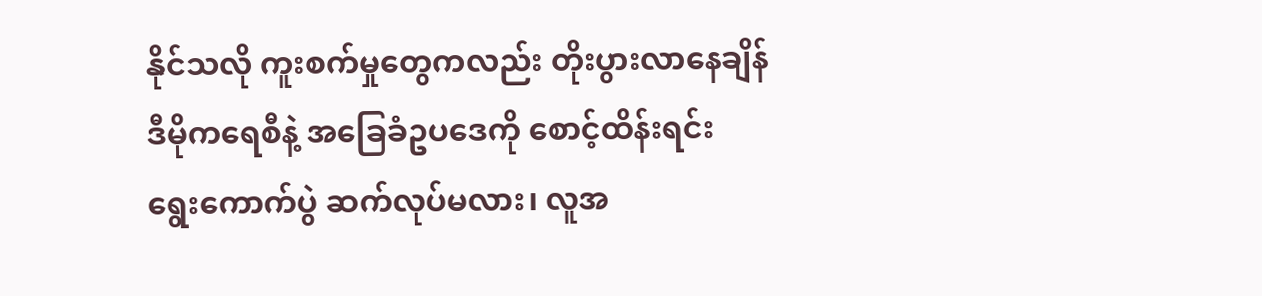နိုင်သလို ကူးစက်မှုတွေကလည်း တိုးပွားလာနေချိန် ဒီမိုကရေစီနဲ့ အခြေခံဥပဒေကို စောင့်ထိန်းရင်း ရွေးကောက်ပွဲ ဆက်လုပ်မလား၊ လူအ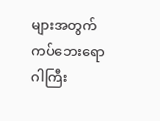များအတွက် ကပ်ဘေးရောဂါကြီး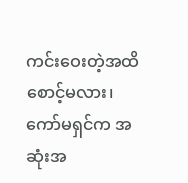ကင်းဝေးတဲ့အထိစောင့်မလား၊ ကော်မရှင်က အဆုံးအ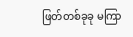ဖြတ်တစ်ခုခု မကြာ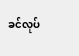ခင်လုပ်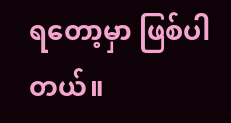ရတော့မှာ ဖြစ်ပါတယ်။